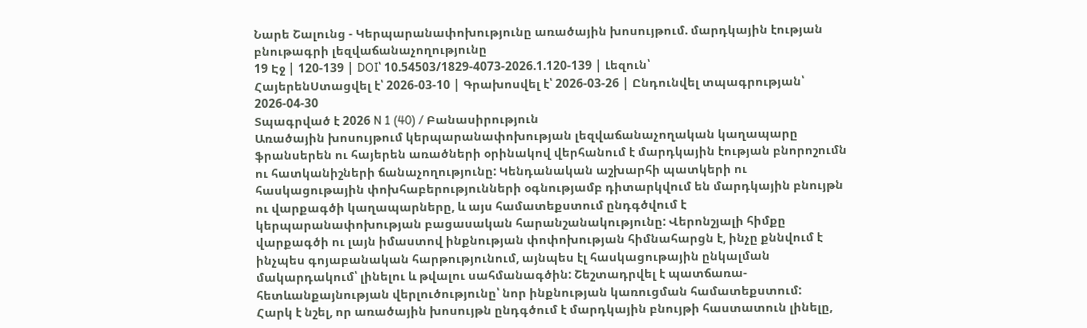Նարե Շալունց - Կերպարանափոխությունը առածային խոսույթում. մարդկային էության բնութագրի լեզվաճանաչողությունը
19 Էջ | 120-139 | DOI՝ 10.54503/1829-4073-2026.1.120-139 | Լեզուն՝
ՀայերենՍտացվել է՝ 2026-03-10 | Գրախոսվել է՝ 2026-03-26 | Ընդունվել տպագրության՝ 2026-04-30
Տպագրված է 2026 N 1 (40) / Բանասիրություն
Առածային խոսույթում կերպարանափոխության լեզվաճանաչողական կաղապարը ֆրանսերեն ու հայերեն առածների օրինակով վերհանում է մարդկային էության բնորոշումն ու հատկանիշների ճանաչողությունը: Կենդանական աշխարհի պատկերի ու հասկացութային փոխհաբերությունների օգնությամբ դիտարկվում են մարդկային բնույթն ու վարքագծի կաղապարները, և այս համատեքստում ընդգծվում է կերպարանափոխության բացասական հարանշանակությունը: Վերոնշյալի հիմքը վարքագծի ու լայն իմաստով ինքնության փոփոխության հիմնահարցն է, ինչը քննվում է ինչպես գոյաբանական հարթությունում, այնպես էլ հասկացութային ընկալման մակարդակում՝ լինելու և թվալու սահմանագծին: Շեշտադրվել է պատճառա-հետևանքայնության վերլուծությունը՝ նոր ինքնության կառուցման համատեքստում:
Հարկ է նշել, որ առածային խոսույթն ընդգծում է մարդկային բնույթի հաստատուն լինելը,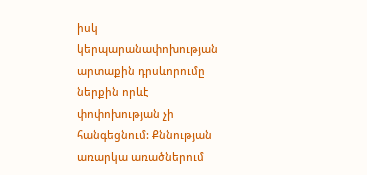իսկ կերպարանափոխության արտաքին դրսևորումը ներքին որևէ փոփոխության չի հանգեցնում: Քննության առարկա առածներում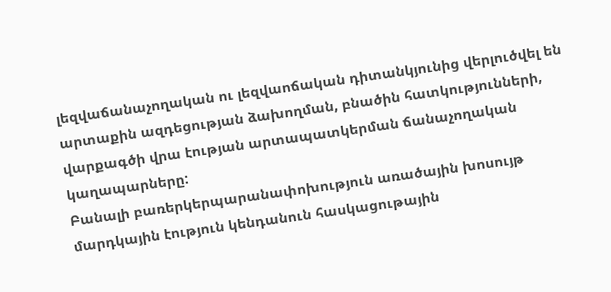լեզվաճանաչողական ու լեզվաոճական դիտանկյունից վերլուծվել են արտաքին ազդեցության ձախողման, բնածին հատկությունների, վարքագծի վրա էության արտապատկերման ճանաչողական կաղապարները:
Բանալի բառերկերպարանափոխություն առածային խոսույթ մարդկային էություն կենդանուն հասկացութային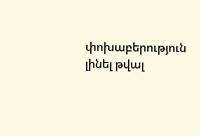փոխաբերություն լինել թվալ